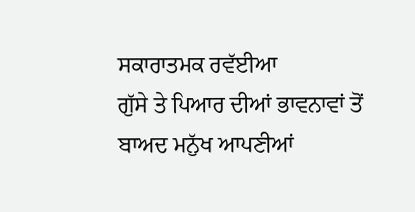ਸਕਾਰਾਤਮਕ ਰਵੱਈਆ
ਗੁੱਸੇ ਤੇ ਪਿਆਰ ਦੀਆਂ ਭਾਵਨਾਵਾਂ ਤੋਂ ਬਾਅਦ ਮਨੁੱਖ ਆਪਣੀਆਂ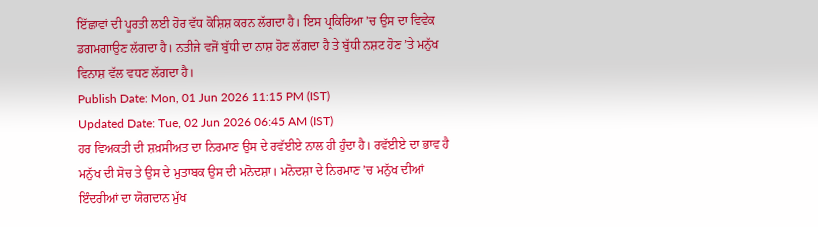ਇੱਛਾਵਾਂ ਦੀ ਪੂਰਤੀ ਲਈ ਹੋਰ ਵੱਧ ਕੋਸ਼ਿਸ਼ ਕਰਨ ਲੱਗਦਾ ਹੈ। ਇਸ ਪ੍ਰਕਿਰਿਆ ’ਚ ਉਸ ਦਾ ਵਿਵੇਕ ਡਗਮਗਾਉਣ ਲੱਗਦਾ ਹੈ। ਨਤੀਜੇ ਵਜੋਂ ਬੁੱਧੀ ਦਾ ਨਾਸ਼ ਹੋਣ ਲੱਗਦਾ ਹੈ ਤੇ ਬੁੱਧੀ ਨਸ਼ਟ ਹੋਣ ’ਤੇ ਮਨੁੱਖ ਵਿਨਾਸ਼ ਵੱਲ ਵਧਣ ਲੱਗਦਾ ਹੈ।
Publish Date: Mon, 01 Jun 2026 11:15 PM (IST)
Updated Date: Tue, 02 Jun 2026 06:45 AM (IST)
ਹਰ ਵਿਅਕਤੀ ਦੀ ਸ਼ਖ਼ਸੀਅਤ ਦਾ ਨਿਰਮਾਣ ਉਸ ਦੇ ਰਵੱਈਏ ਨਾਲ ਹੀ ਹੁੰਦਾ ਹੈ। ਰਵੱਈਏ ਦਾ ਭਾਵ ਹੈ ਮਨੁੱਖ ਦੀ ਸੋਚ ਤੇ ਉਸ ਦੇ ਮੁਤਾਬਕ ਉਸ ਦੀ ਮਨੋਦਸ਼ਾ। ਮਨੋਦਸ਼ਾ ਦੇ ਨਿਰਮਾਣ ’ਚ ਮਨੁੱਖ ਦੀਆਂ ਇੰਦਰੀਆਂ ਦਾ ਯੋਗਦਾਨ ਮੁੱਖ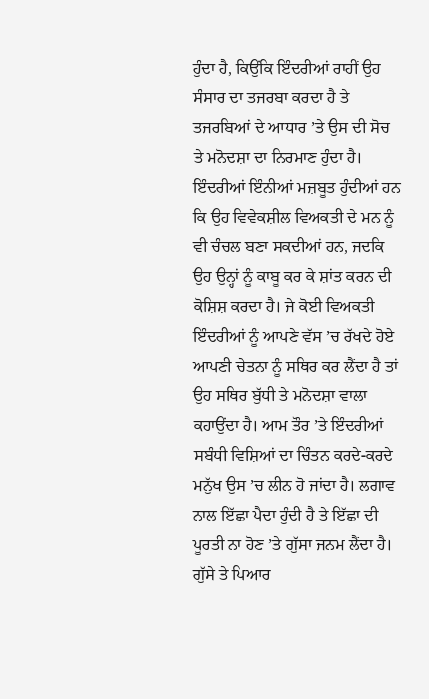ਹੁੰਦਾ ਹੈ, ਕਿਉਂਕਿ ਇੰਦਰੀਆਂ ਰਾਹੀਂ ਉਹ ਸੰਸਾਰ ਦਾ ਤਜਰਬਾ ਕਰਦਾ ਹੈ ਤੇ ਤਜਰਬਿਆਂ ਦੇ ਆਧਾਰ ’ਤੇ ਉਸ ਦੀ ਸੋਚ ਤੇ ਮਨੋਦਸ਼ਾ ਦਾ ਨਿਰਮਾਣ ਹੁੰਦਾ ਹੈ।
ਇੰਦਰੀਆਂ ਇੰਨੀਆਂ ਮਜ਼ਬੂਤ ਹੁੰਦੀਆਂ ਹਨ ਕਿ ਉਹ ਵਿਵੇਕਸ਼ੀਲ ਵਿਅਕਤੀ ਦੇ ਮਨ ਨੂੰ ਵੀ ਚੰਚਲ ਬਣਾ ਸਕਦੀਆਂ ਹਨ, ਜਦਕਿ ਉਹ ਉਨ੍ਹਾਂ ਨੂੰ ਕਾਬੂ ਕਰ ਕੇ ਸ਼ਾਂਤ ਕਰਨ ਦੀ ਕੋਸ਼ਿਸ਼ ਕਰਦਾ ਹੈ। ਜੇ ਕੋਈ ਵਿਅਕਤੀ ਇੰਦਰੀਆਂ ਨੂੰ ਆਪਣੇ ਵੱਸ ’ਚ ਰੱਖਦੇ ਹੋਏ ਆਪਣੀ ਚੇਤਨਾ ਨੂੰ ਸਥਿਰ ਕਰ ਲੈਂਦਾ ਹੈ ਤਾਂ ਉਹ ਸਥਿਰ ਬੁੱਧੀ ਤੇ ਮਨੋਦਸ਼ਾ ਵਾਲਾ ਕਹਾਉਂਦਾ ਹੈ। ਆਮ ਤੌਰ ’ਤੇ ਇੰਦਰੀਆਂ ਸਬੰਧੀ ਵਿਸ਼ਿਆਂ ਦਾ ਚਿੰਤਨ ਕਰਦੇ-ਕਰਦੇ ਮਨੁੱਖ ਉਸ ’ਚ ਲੀਨ ਹੋ ਜਾਂਦਾ ਹੈ। ਲਗਾਵ ਨਾਲ ਇੱਛਾ ਪੈਦਾ ਹੁੰਦੀ ਹੈ ਤੇ ਇੱਛਾ ਦੀ ਪੂਰਤੀ ਨਾ ਹੋਣ ’ਤੇ ਗੁੱਸਾ ਜਨਮ ਲੈਂਦਾ ਹੈ।
ਗੁੱਸੇ ਤੇ ਪਿਆਰ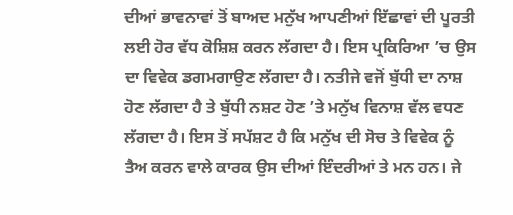ਦੀਆਂ ਭਾਵਨਾਵਾਂ ਤੋਂ ਬਾਅਦ ਮਨੁੱਖ ਆਪਣੀਆਂ ਇੱਛਾਵਾਂ ਦੀ ਪੂਰਤੀ ਲਈ ਹੋਰ ਵੱਧ ਕੋਸ਼ਿਸ਼ ਕਰਨ ਲੱਗਦਾ ਹੈ। ਇਸ ਪ੍ਰਕਿਰਿਆ ’ਚ ਉਸ ਦਾ ਵਿਵੇਕ ਡਗਮਗਾਉਣ ਲੱਗਦਾ ਹੈ। ਨਤੀਜੇ ਵਜੋਂ ਬੁੱਧੀ ਦਾ ਨਾਸ਼ ਹੋਣ ਲੱਗਦਾ ਹੈ ਤੇ ਬੁੱਧੀ ਨਸ਼ਟ ਹੋਣ ’ਤੇ ਮਨੁੱਖ ਵਿਨਾਸ਼ ਵੱਲ ਵਧਣ ਲੱਗਦਾ ਹੈ। ਇਸ ਤੋਂ ਸਪੱਸ਼ਟ ਹੈ ਕਿ ਮਨੁੱਖ ਦੀ ਸੋਚ ਤੇ ਵਿਵੇਕ ਨੂੰ ਤੈਅ ਕਰਨ ਵਾਲੇ ਕਾਰਕ ਉਸ ਦੀਆਂ ਇੰਦਰੀਆਂ ਤੇ ਮਨ ਹਨ। ਜੇ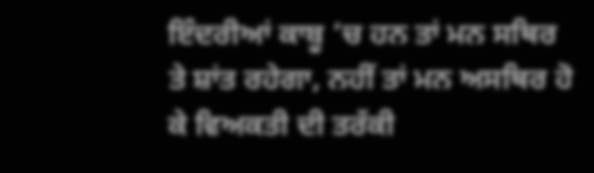ਇੰਦਰੀਆਂ ਕਾਬੂ ’ਚ ਹਨ ਤਾਂ ਮਨ ਸਥਿਰ ਤੇ ਸ਼ਾਂਤ ਰਹੇਗਾ, ਨਹੀਂ ਤਾਂ ਮਨ ਅਸਥਿਰ ਹੋ ਕੇ ਵਿਅਕਤੀ ਦੀ ਤਰੱਕੀ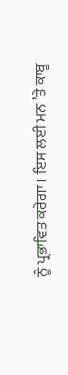ਨੂੰ ਪ੍ਰਭਾਵਿਤ ਕਰੇਗਾ। ਇਸ ਲਈ ਮਨ ’ਤੇ ਕਾਬੂ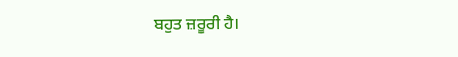ਬਹੁਤ ਜ਼ਰੂਰੀ ਹੈ।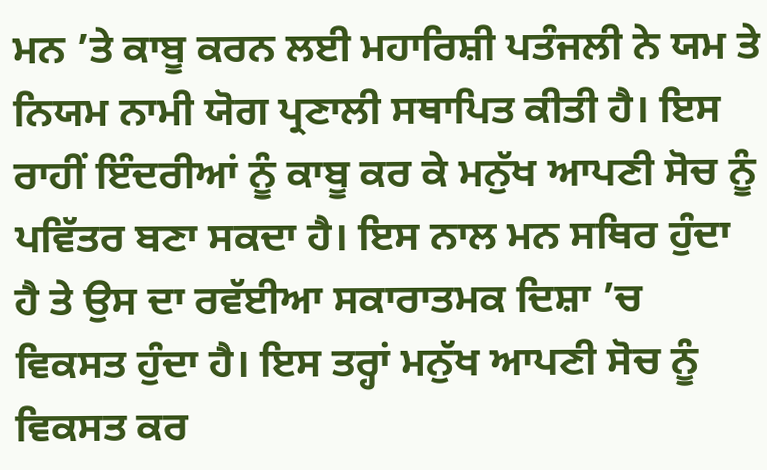ਮਨ ’ਤੇ ਕਾਬੂ ਕਰਨ ਲਈ ਮਹਾਰਿਸ਼ੀ ਪਤੰਜਲੀ ਨੇ ਯਮ ਤੇ ਨਿਯਮ ਨਾਮੀ ਯੋਗ ਪ੍ਰਣਾਲੀ ਸਥਾਪਿਤ ਕੀਤੀ ਹੈ। ਇਸ ਰਾਹੀਂ ਇੰਦਰੀਆਂ ਨੂੰ ਕਾਬੂ ਕਰ ਕੇ ਮਨੁੱਖ ਆਪਣੀ ਸੋਚ ਨੂੰ ਪਵਿੱਤਰ ਬਣਾ ਸਕਦਾ ਹੈ। ਇਸ ਨਾਲ ਮਨ ਸਥਿਰ ਹੁੰਦਾ ਹੈ ਤੇ ਉਸ ਦਾ ਰਵੱਈਆ ਸਕਾਰਾਤਮਕ ਦਿਸ਼ਾ ’ਚ ਵਿਕਸਤ ਹੁੰਦਾ ਹੈ। ਇਸ ਤਰ੍ਹਾਂ ਮਨੁੱਖ ਆਪਣੀ ਸੋਚ ਨੂੰ ਵਿਕਸਤ ਕਰ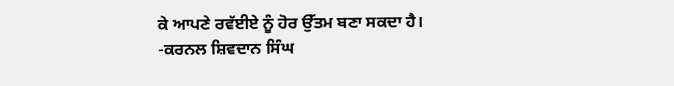ਕੇ ਆਪਣੇ ਰਵੱਈਏ ਨੂੰ ਹੋਰ ਉੱਤਮ ਬਣਾ ਸਕਦਾ ਹੈ।
-ਕਰਨਲ ਸ਼ਿਵਦਾਨ ਸਿੰਘ